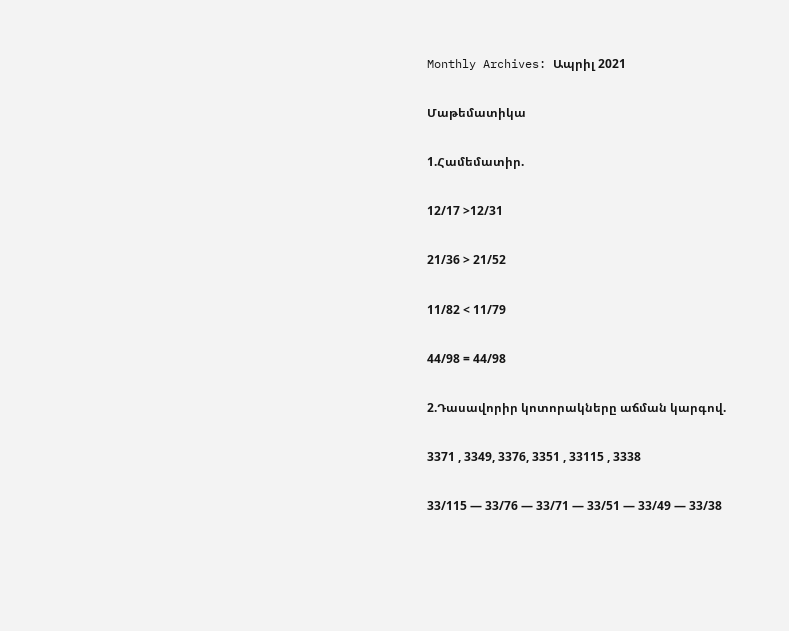Monthly Archives: Ապրիլ 2021

Մաթեմատիկա

1.Համեմատիր.

12/17 >12/31

21/36 > 21/52

11/82 < 11/79

44/98 = 44/98

2.Դասավորիր կոտորակները աճման կարգով.

3371 , 3349, 3376, 3351 , 33115 , 3338

33/115 — 33/76 — 33/71 — 33/51 — 33/49 — 33/38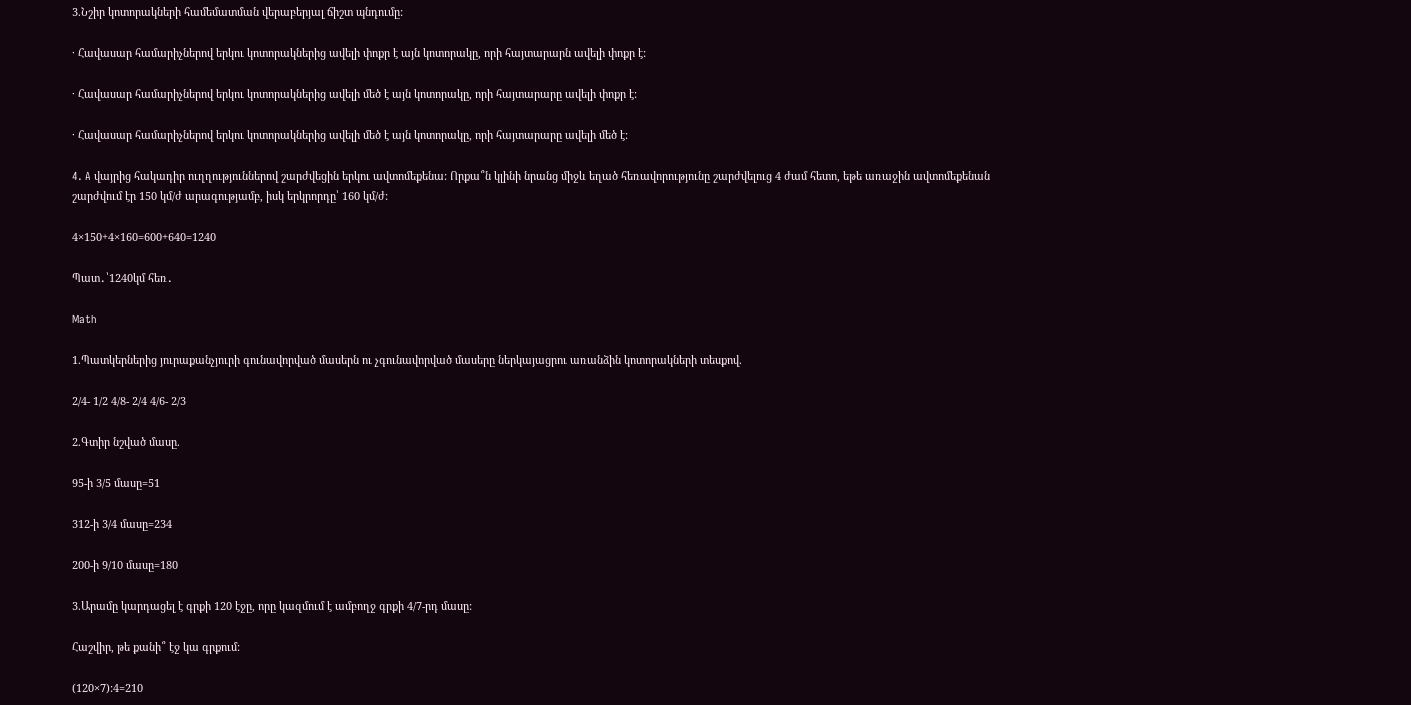3.Նշիր կոտորակների համեմատման վերաբերյալ ճիշտ պնդումը:

· Հավասար համարիչներով երկու կոտորակներից ավելի փոքր է այն կոտորակը, որի հայտարարն ավելի փոքր է:

· Հավասար համարիչներով երկու կոտորակներից ավելի մեծ է այն կոտորակը, որի հայտարարը ավելի փոքր է:

· Հավասար համարիչներով երկու կոտորակներից ավելի մեծ է այն կոտորակը, որի հայտարարը ավելի մեծ է:

4. A վայրից հակադիր ուղղություններով շարժվեցին երկու ավտոմեքենա: Որքա՞ն կլինի նրանց միջև եղած հեռավորությունը շարժվելուց 4 ժամ հետո, եթե առաջին ավտոմեքենան շարժվում էր 150 կմ/ժ արագությամբ, իսկ երկրորդը՝ 160 կմ/ժ:

4×150+4×160=600+640=1240

Պատ․՝1240կմ հեռ․

Math

1.Պատկերներից յուրաքանչյուրի գունավորված մասերն ու չգունավորված մասերը ներկայացրու առանձին կոտորակների տեսքով.

2/4- 1/2 4/8- 2/4 4/6- 2/3

2.Գտիր նշված մասը.

95-ի 3/5 մասը=51

312-ի 3/4 մասը=234

200-ի 9/10 մասը=180

3.Արամը կարդացել է գրքի 120 էջը, որը կազմում է ամբողջ գրքի 4/7-րդ մասը:

Հաշվիր, թե քանի՞ էջ կա գրքում:

(120×7):4=210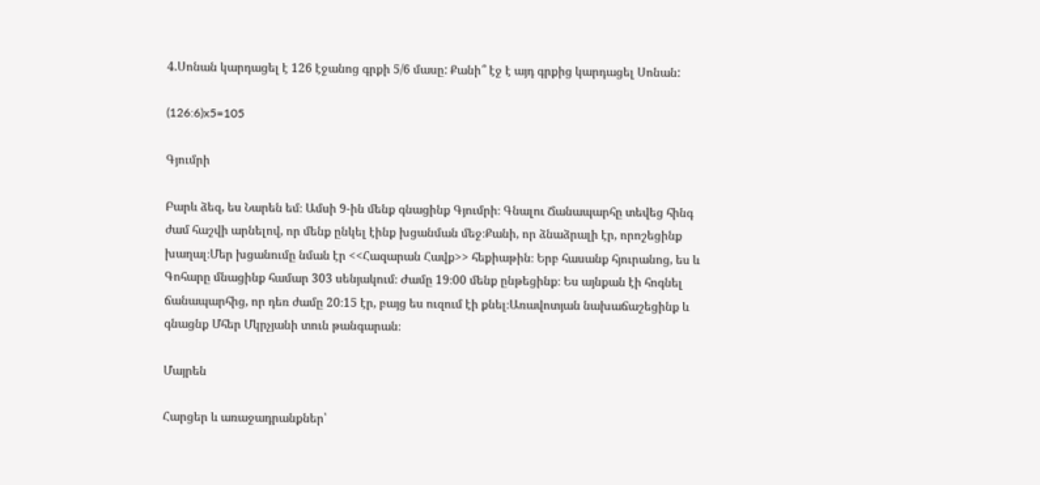4.Սոնան կարդացել է 126 էջանոց գրքի 5/6 մասը: Քանի՞ էջ է այդ գրքից կարդացել Սոնան:

(126:6)x5=105

Գյումրի

Բարև ձեզ, ես Նարեն եմ։ Ամսի 9-ին մենք գնացինք Գյումրի։ Գնալու Ճանապարհը տեվեց հինգ ժամ հաշվի արնելով, որ մենք ընկել էինք խցանման մեջ։Քանի, որ ձնաձրալի էր, որոշեցինք խաղալ։Մեր խցանումը նման էր <<Հազարան Հավք>> հեքիաթին։ Երբ հասանք հյուրանոց, ես և Գոհարը մնացինք համար 303 սենյակում։ Ժամը 19։00 մենք ընթեցինք։ Ես այնքան էի հոգնել ճանապարհից, որ դեռ ժամը 20։15 էր, բայց ես ուզում էի քնել։Առավոտյան նախաճաշեցինք և գնացնք Մհեր Մկրչյանի տուն թանգարան։

Մայրեն

Հարցեր և առաջադրանքներ՝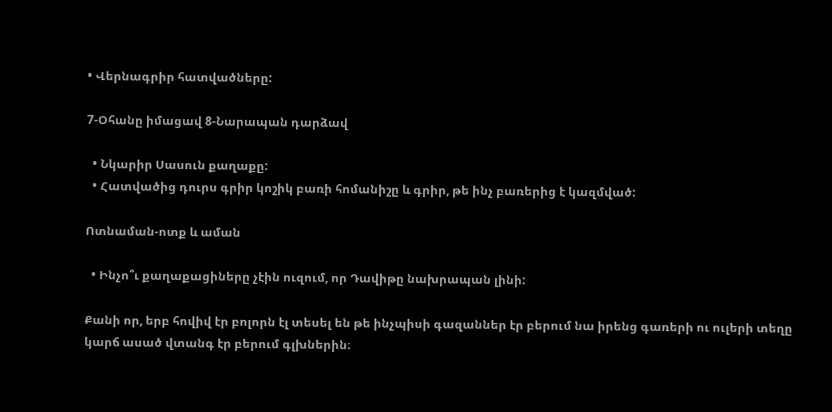• Վերնագրիր հատվածները:

7-Օհանը իմացավ 8-Նարապան դարձավ

  • Նկարիր Սասուն քաղաքը:
  • Հատվածից դուրս գրիր կոշիկ բառի հոմանիշը և գրիր, թե ինչ բառերից է կազմված:

Ոտնաման-ոտք և աման

  • Ինչո՞ւ քաղաքացիները չէին ուզում, որ Դավիթը նախրապան լինի:

Քանի որ, երբ հովիվ էր բոլորն էլ տեսել են թե ինչպիսի գազաններ էր բերում նա իրենց գառերի ու ուլերի տեղը կարճ ասած վտանգ էր բերում գլխներին։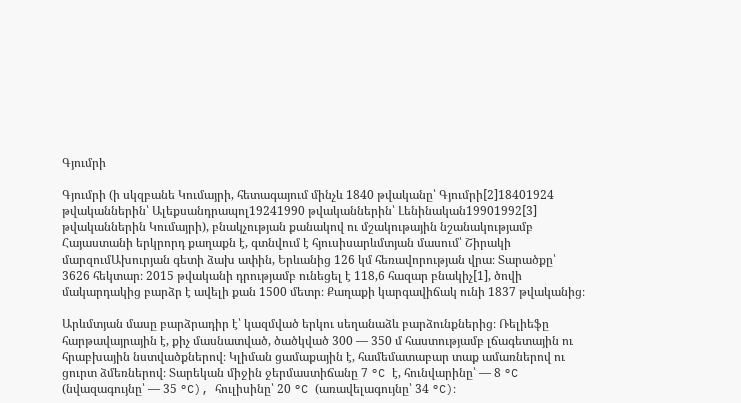Գյումրի

Գյումրի (ի սկզբանե Կումայրի, հետագայում մինչև 1840 թվականը՝ Գյումրի[2]18401924 թվականներին՝ Ալեքսանդրապոլ19241990 թվականներին՝ Լենինական19901992[3] թվականներին Կումայրի), բնակչության քանակով ու մշակութային նշանակությամբ Հայաստանի երկրորդ քաղաքն է, գտնվում է հյուսիսարևմտյան մասում՝ Շիրակի մարզումԱխուրյան գետի ձախ ափին, Երևանից 126 կմ հեռավորության վրա։ Տարածքը՝ 3626 հեկտար։ 2015 թվականի դրությամբ ունեցել է 118,6 հազար բնակիչ[1], ծովի մակարդակից բարձր է ավելի քան 1500 մետր։ Քաղաքի կարգավիճակ ունի 1837 թվականից։

Արևմտյան մասը բարձրադիր է՝ կազմված երկու սեղանաձև բարձունքներից։ Ռելիեֆը հարթավայրային է, քիչ մասնատված, ծածկված 300 — 350 մ հաստությամբ լճագետային ու հրաբխային նստվածքներով։ Կլիման ցամաքային է, համեմատաբար տաք ամառներով ու ցուրտ ձմեռներով։ Տարեկան միջին ջերմաստիճանը 7 °C է, հունվարինը՝ — 8 °C (նվազագույնը՝ — 35 °C), հուլիսինը՝ 20 °C (առավելագույնը՝ 34 °C)։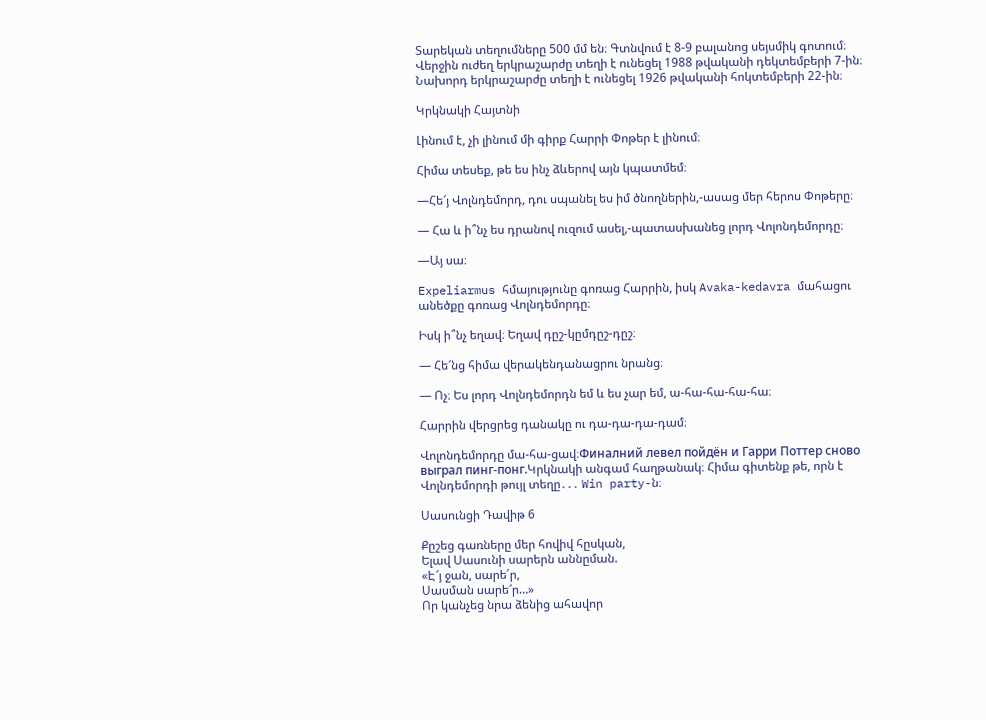Տարեկան տեղումները 500 մմ են։ Գտնվում է 8-9 բալանոց սեյսմիկ գոտում։ Վերջին ուժեղ երկրաշարժը տեղի է ունեցել 1988 թվականի դեկտեմբերի 7-ին։ Նախորդ երկրաշարժը տեղի է ունեցել 1926 թվականի հոկտեմբերի 22-ին։

Կրկնակի Հայտնի

Լինում է, չի լինում մի գիրք Հարրի Փոթեր է լինում։

Հիմա տեսեք, թե ես ինչ ձևերով այն կպատմեմ։

—Հե՜յ Վոլնդեմորդ, դու սպանել ես իմ ծնողներին,-ասաց մեր հերոս Փոթերը։

— Հա և ի՞նչ ես դրանով ուզում ասել,-պատասխանեց լորդ Վոլոնդեմորդը։

—Այ սա։

Expeliarmus հմայությունը գոռաց Հարրին, իսկ Avaka-kedavra մահացու անեծքը գոռաց Վոլնդեմորդը։

Իսկ ի՞նչ եղավ։ Եղավ դըշ-կըմդըշ-դըշ։

— Հե՜նց հիմա վերակենդանացրու նրանց։

— Ոչ։ Ես լորդ Վոլնդեմորդն եմ և ես չար եմ, ա-հա-հա-հա-հա։

Հարրին վերցրեց դանակը ու դա-դա-դա-դամ։

Վոլոնդեմորդը մա-հա-ցավ։Финалний левел пойдён и Гарри Поттер сново выграл пинг-понг.Կրկնակի անգամ հաղթանակ։ Հիմա գիտենք թե, որն է Վոլնդեմորդի թույլ տեղը․․․ Win party-ն։

Սասունցի Դավիթ 6

Քըշեց գառները մեր հովիվ հըսկան,
Ելավ Սասունի սարերն աննըման.
«Է՜յ ջան, սարե՛ր,
Սասման սարե՜ր…»
Որ կանչեց նրա ձենից ահավոր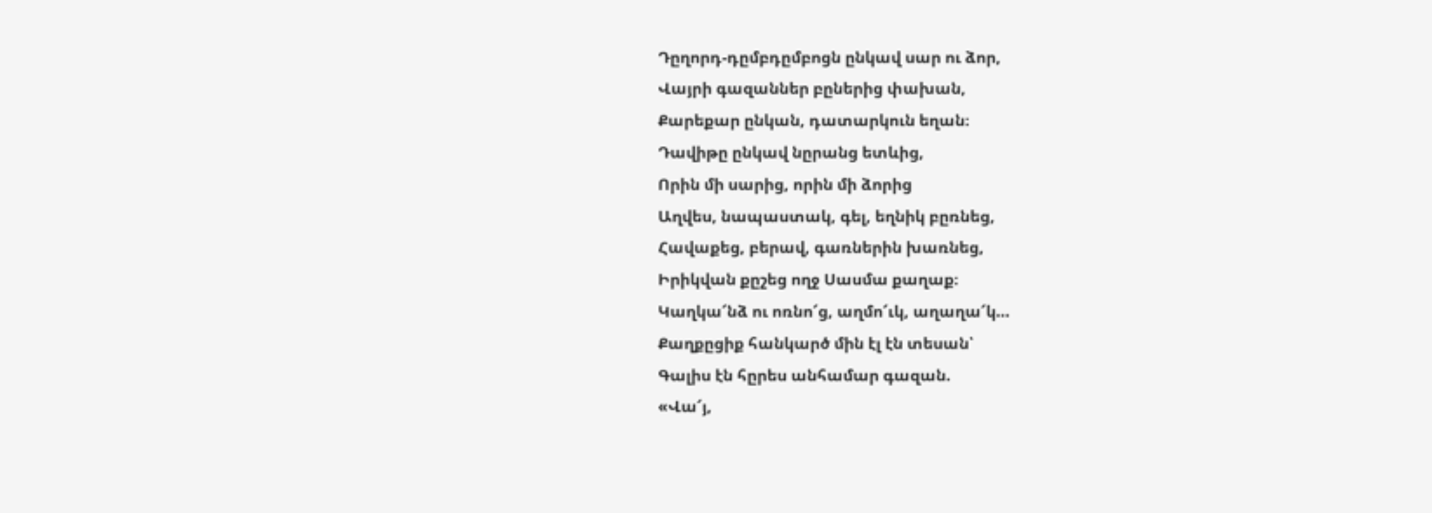Դըղորդ-դըմբդըմբոցն ընկավ սար ու ձոր,
Վայրի գազաններ բըներից փախան,
Քարեքար ընկան, դատարկուն եղան։
Դավիթը ընկավ նըրանց ետևից,
Որին մի սարից, որին մի ձորից
Աղվես, նապաստակ, գել, եղնիկ բըռնեց,
Հավաքեց, բերավ, գառներին խառնեց,
Իրիկվան քըշեց ողջ Սասմա քաղաք։
Կաղկա՜նձ ու ոռնո՜ց, աղմո՜ւկ, աղաղա՜կ…
Քաղքըցիք հանկարծ մին էլ էն տեսան՝
Գալիս էն հըրես անհամար գազան.
«Վա՜յ,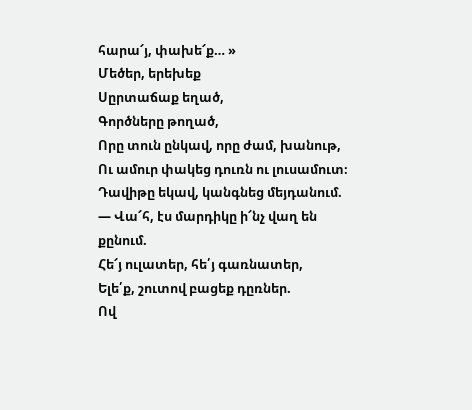հարա՜յ, փախե՜ք… »
Մեծեր, երեխեք
Սըրտաճաք եղած,
Գործները թողած,
Որը տուն ընկավ, որը ժամ, խանութ,
Ու ամուր փակեց դուռն ու լուսամուտ։
Դավիթը եկավ, կանգնեց մեյդանում.
— Վա՜հ, էս մարդիկը ի՜նչ վաղ են քընում.
Հե՜յ ուլատեր, հե՛յ գառնատեր,
Ելե՛ք, շուտով բացեք դըռներ.
Ով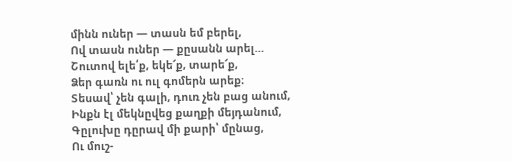մինն ուներ — տասն եմ բերել,
Ով տասն ուներ — քըսանն արել…
Շուտով ելե՛ք, եկե՜ք, տարե՜ք,
Ձեր գառն ու ուլ գոմերն արեք։
Տեսավ՝ չեն գալի, դուռ չեն բաց անում,
Ինքն էլ մեկնըվեց քաղքի մեյդանում,
Գըլուխը դըրավ մի քարի՝ մընաց,
Ու մուշ-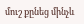մուշ քընեց մինչև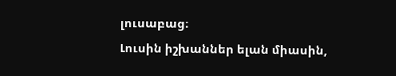լուսաբաց։
Լուսին իշխաններ ելան միասին,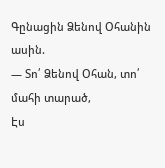Գընացին Ձենով Օհանին ասին.
— Տո՛ Ձենով Օհան, տո՛ մահի տարած,
Էս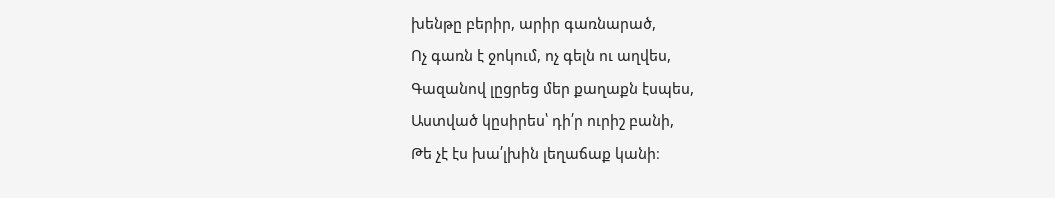խենթը բերիր, արիր գառնարած,
Ոչ գառն է ջոկում, ոչ գելն ու աղվես,
Գազանով լըցրեց մեր քաղաքն էսպես,
Աստված կըսիրես՝ դի՛ր ուրիշ բանի,
Թե չէ էս խա՛լխին լեղաճաք կանի։